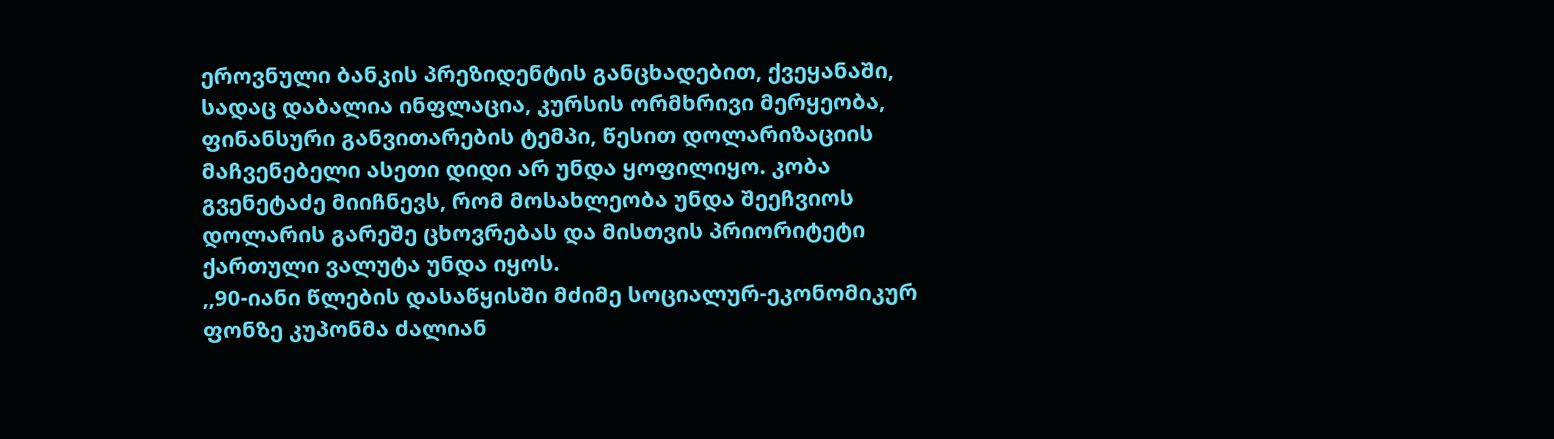ეროვნული ბანკის პრეზიდენტის განცხადებით, ქვეყანაში, სადაც დაბალია ინფლაცია, კურსის ორმხრივი მერყეობა, ფინანსური განვითარების ტემპი, წესით დოლარიზაციის მაჩვენებელი ასეთი დიდი არ უნდა ყოფილიყო. კობა გვენეტაძე მიიჩნევს, რომ მოსახლეობა უნდა შეეჩვიოს დოლარის გარეშე ცხოვრებას და მისთვის პრიორიტეტი ქართული ვალუტა უნდა იყოს.
,,90-იანი წლების დასაწყისში მძიმე სოციალურ-ეკონომიკურ ფონზე კუპონმა ძალიან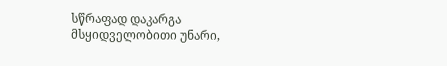სწრაფად დაკარგა მსყიდველობითი უნარი,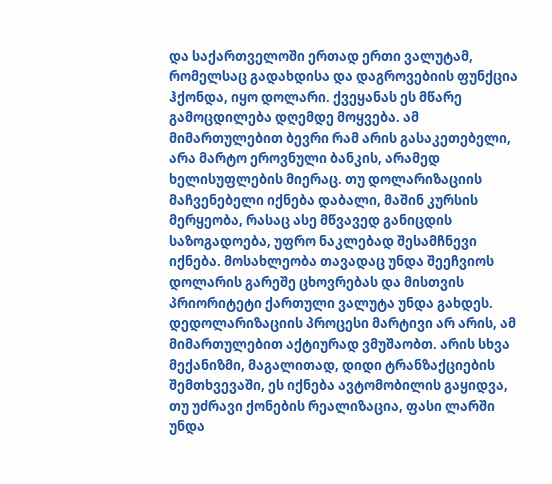და საქართველოში ერთად ერთი ვალუტამ, რომელსაც გადახდისა და დაგროვებიის ფუნქცია ჰქონდა, იყო დოლარი. ქვეყანას ეს მწარე გამოცდილება დღემდე მოყვება. ამ მიმართულებით ბევრი რამ არის გასაკეთებელი, არა მარტო ეროვნული ბანკის, არამედ ხელისუფლების მიერაც. თუ დოლარიზაციის მაჩვენებელი იქნება დაბალი, მაშინ კურსის მერყეობა, რასაც ასე მწვავედ განიცდის საზოგადოება, უფრო ნაკლებად შესამჩნევი იქნება. მოსახლეობა თავადაც უნდა შეეჩვიოს დოლარის გარეშე ცხოვრებას და მისთვის პრიორიტეტი ქართული ვალუტა უნდა გახდეს. დედოლარიზაციის პროცესი მარტივი არ არის, ამ მიმართულებით აქტიურად ვმუშაობთ. არის სხვა მექანიზმი, მაგალითად, დიდი ტრანზაქციების შემთხვევაში, ეს იქნება ავტომობილის გაყიდვა, თუ უძრავი ქონების რეალიზაცია, ფასი ლარში უნდა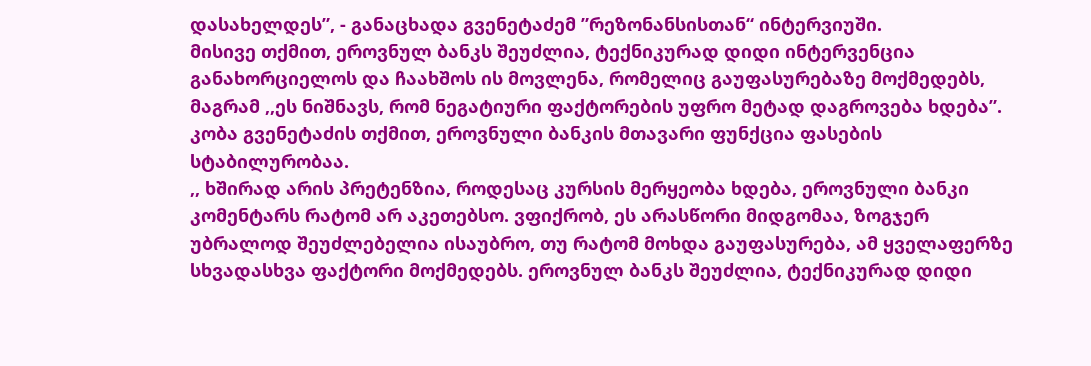დასახელდეს”, - განაცხადა გვენეტაძემ ”რეზონანსისთან“ ინტერვიუში.
მისივე თქმით, ეროვნულ ბანკს შეუძლია, ტექნიკურად დიდი ინტერვენცია განახორციელოს და ჩაახშოს ის მოვლენა, რომელიც გაუფასურებაზე მოქმედებს, მაგრამ ,,ეს ნიშნავს, რომ ნეგატიური ფაქტორების უფრო მეტად დაგროვება ხდება”.
კობა გვენეტაძის თქმით, ეროვნული ბანკის მთავარი ფუნქცია ფასების სტაბილურობაა.
,, ხშირად არის პრეტენზია, როდესაც კურსის მერყეობა ხდება, ეროვნული ბანკი კომენტარს რატომ არ აკეთებსო. ვფიქრობ, ეს არასწორი მიდგომაა, ზოგჯერ უბრალოდ შეუძლებელია ისაუბრო, თუ რატომ მოხდა გაუფასურება, ამ ყველაფერზე სხვადასხვა ფაქტორი მოქმედებს. ეროვნულ ბანკს შეუძლია, ტექნიკურად დიდი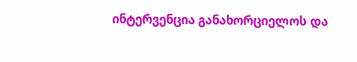ინტერვენცია განახორციელოს და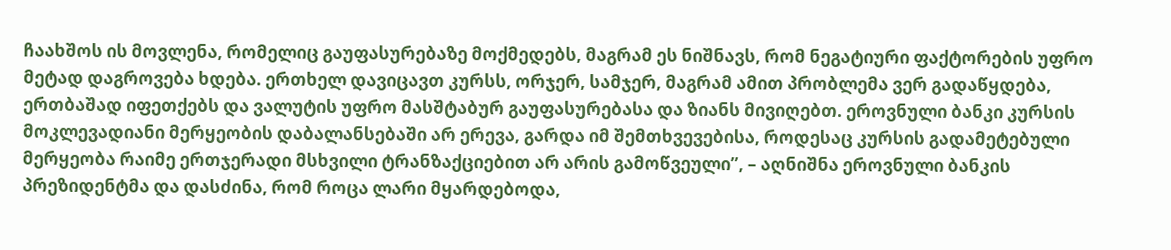ჩაახშოს ის მოვლენა, რომელიც გაუფასურებაზე მოქმედებს, მაგრამ ეს ნიშნავს, რომ ნეგატიური ფაქტორების უფრო მეტად დაგროვება ხდება. ერთხელ დავიცავთ კურსს, ორჯერ, სამჯერ, მაგრამ ამით პრობლემა ვერ გადაწყდება, ერთბაშად იფეთქებს და ვალუტის უფრო მასშტაბურ გაუფასურებასა და ზიანს მივიღებთ. ეროვნული ბანკი კურსის მოკლევადიანი მერყეობის დაბალანსებაში არ ერევა, გარდა იმ შემთხვევებისა, როდესაც კურსის გადამეტებული მერყეობა რაიმე ერთჯერადი მსხვილი ტრანზაქციებით არ არის გამოწვეული”, – აღნიშნა ეროვნული ბანკის პრეზიდენტმა და დასძინა, რომ როცა ლარი მყარდებოდა,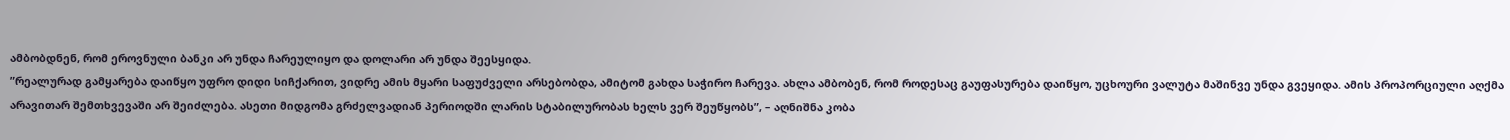ამბობდნენ, რომ ეროვნული ბანკი არ უნდა ჩარეულიყო და დოლარი არ უნდა შეესყიდა.
”რეალურად გამყარება დაიწყო უფრო დიდი სიჩქარით, ვიდრე ამის მყარი საფუძველი არსებობდა, ამიტომ გახდა საჭირო ჩარევა. ახლა ამბობენ, რომ როდესაც გაუფასურება დაიწყო, უცხოური ვალუტა მაშინვე უნდა გვეყიდა. ამის პროპორციული აღქმა არავითარ შემთხვევაში არ შეიძლება. ასეთი მიდგომა გრძელვადიან პერიოდში ლარის სტაბილურობას ხელს ვერ შეუწყობს”, – აღნიშნა კობა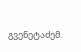გვენეტაძემ.